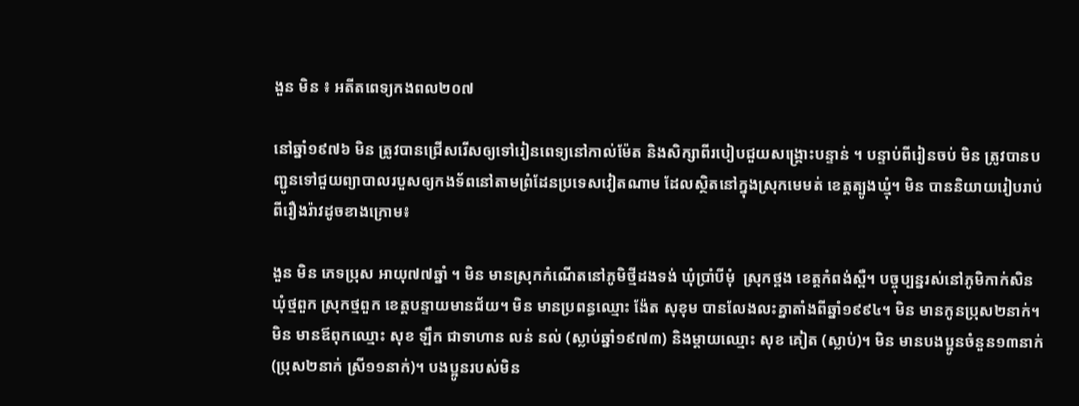ងួន មិន ៖ អតីតពេទ្យកងពល២០៧

នៅឆ្នាំ១៩៧៦ មិន ត្រូវបានជ្រើសរើសឲ្យទៅរៀនពេទ្យនៅកាល់ម៉ែត និងសិក្សាពីរបៀបជួយសង្រ្គោះបន្ទាន់ ។ បន្ទាប់ពីរៀនចប់ មិន ត្រូវបានបញ្ជូនទៅជួយព្យាបាលរបួសឲ្យកងទ័ពនៅតាមព្រំដែនប្រទេសវៀតណាម ដែលស្ថិតនៅក្នុងស្រុកមេមត់ ខេត្តត្បូងឃ្មុំ។ មិន បាននិយាយរៀបរាប់ពីរឿងរ៉ាវដូចខាងក្រោម៖

ងួន មិន ភេទប្រុស អាយុ៧៧ឆ្នាំ ។ មិន មានស្រុកកំណើតនៅភូមិថ្មីដងទង់ ឃុំប្រាំបីមុំ  ស្រុកថ្ពង ខេត្តកំពង់ស្ពឺ។ បច្ចុប្បន្នរស់នៅភូមិកាក់សិន ឃុំថ្មពួក ស្រុកថ្មពួក ខេត្តបន្ទាយមានជ័យ។ មិន មានប្រពន្ធឈ្មោះ ង៉ែត សុខុម បានលែងលះគ្នាតាំងពីឆ្នាំ១៩៩៤។ មិន មានកូនប្រុស២នាក់។ មិន មានឪពុកឈ្មោះ សុខ ឡឹក ជាទាហាន លន់ នល់ (ស្លាប់ឆ្នាំ១៩៧៣) និងម្ដាយឈ្មោះ សុខ គៀត (ស្លាប់)។ មិន មានបងប្អូនចំនួន១៣នាក់ (ប្រុស២នាក់ ស្រី១១នាក់)។ បងប្អូនរបស់មិន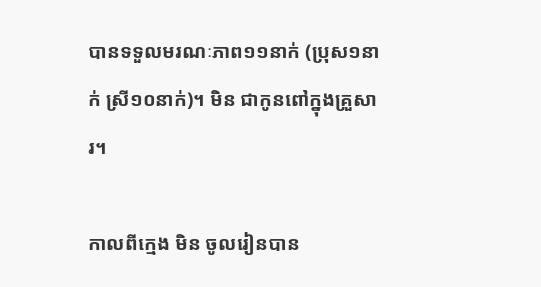បានទទួលមរណៈភាព១១នាក់ (ប្រុស១នាក់ ស្រី១០នាក់)។ មិន ជាកូនពៅក្នុងគ្រួសារ។

កាលពីក្មេង មិន ចូលរៀនបាន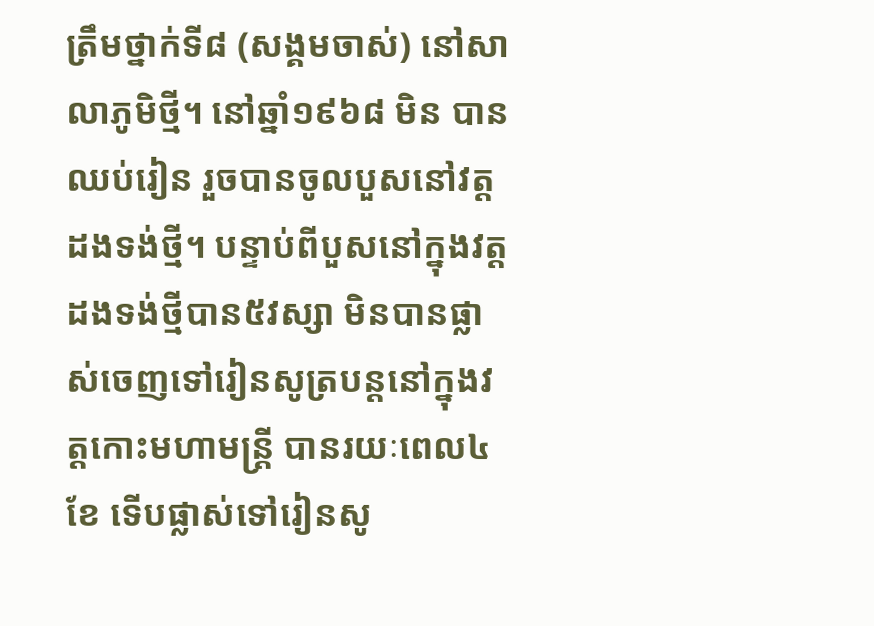ត្រឹមថ្នាក់ទី៨ (សង្គមចាស់) នៅសាលាភូមិថ្មី។ នៅឆ្នាំ១៩៦៨ មិន បានឈប់រៀន រួចបានចូលបួសនៅវត្តដងទង់ថ្មី។ បន្ទាប់ពីបួសនៅក្នុងវត្តដងទង់ថ្មីបាន៥វស្សា មិនបានផ្លាស់ចេញទៅរៀនសូត្របន្តនៅក្នុងវត្តកោះមហាមន្រ្តី បានរយៈពេល៤ខែ ទើបផ្លាស់ទៅរៀនសូ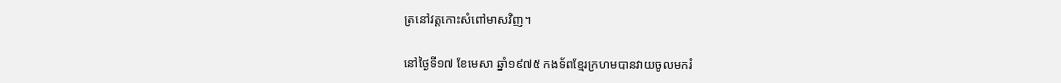ត្រនៅវត្តកោះសំពៅមាសវិញ។

នៅថ្ងៃទី១៧ ខែមេសា ឆ្នាំ១៩៧៥ កងទ័ពខ្មែរក្រហមបានវាយចូលមករំ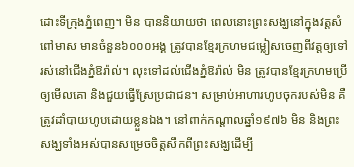ដោះទីក្រុងភ្នំពេញ។ មិន បាននិយាយថា ពេលនោះព្រះសង្ឃនៅក្នុងវត្តសំពៅមាស មានចំនួន៦០០០អង្គ ត្រូវបានខ្មែរក្រហមជម្លៀសចេញពីវត្តឲ្យទៅរស់នៅជើងភ្នំឱរ៉ាល់។ លុះទៅដល់ជើងភ្នំឱរ៉ាល់ មិន ត្រូវបានខ្មែរក្រហមប្រើឲ្យមើលគោ និងជួយធ្វើស្រែប្រជាជន។ សម្រាប់អាហារហូបចុករបស់មិន គឺត្រូវដាំបាយហូបដោយខ្លួនឯង។ នៅពាក់កណ្ដាលឆ្នាំ១៩៧៦ មិន និងព្រះសង្ឃទាំងអស់បានសម្រេចចិត្តសឹកពីព្រះសង្ឃដើម្បី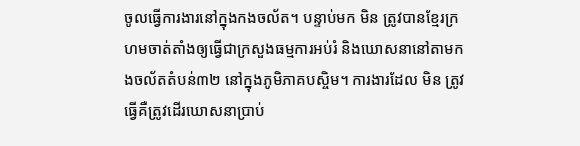ចូលធ្វើការងារនៅក្នុងកងចល័ត។ បន្ទាប់មក មិន ត្រូវបានខ្មែរក្រហមចាត់តាំងឲ្យធ្វើជាក្រសួងធម្មការអប់រំ និងឃោសនានៅតាមកងចល័តតំបន់៣២ នៅក្នុងភូមិភាគបស្ចិម។ ការងារដែល មិន ត្រូវធ្វើគឺត្រូវដើរឃោសនាប្រាប់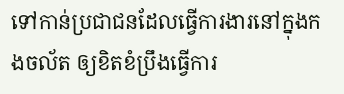ទៅកាន់ប្រជាជនដែលធ្វើការងារនៅក្នុងកងចល័ត ឲ្យខិតខំប្រឹងធ្វើការ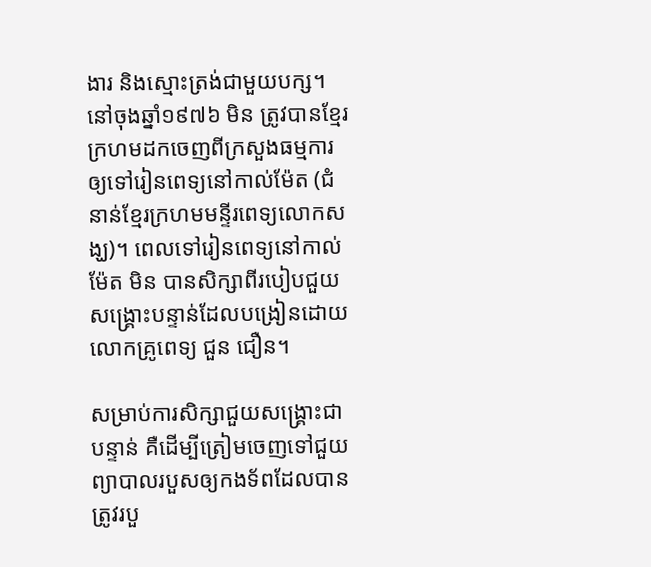ងារ និងស្មោះត្រង់ជាមួយបក្ស។ នៅចុងឆ្នាំ១៩៧៦ មិន ត្រូវបានខ្មែរក្រហមដកចេញពីក្រសួងធម្មការឲ្យទៅរៀនពេទ្យនៅកាល់ម៉ែត (ជំនាន់ខ្មែរក្រហមមន្ទីរពេទ្យលោកសង្ឃ)។ ពេលទៅរៀនពេទ្យនៅកាល់ម៉ែត មិន បានសិក្សាពីរបៀបជួយសង្រ្គោះបន្ទាន់ដែលបង្រៀនដោយលោកគ្រូពេទ្យ ជួន ជឿន។

សម្រាប់ការសិក្សាជួយសង្រ្គោះជាបន្ទាន់ គឺដើម្បីត្រៀមចេញទៅជួយព្យាបាលរបួសឲ្យកងទ័ពដែលបានត្រូវរបួ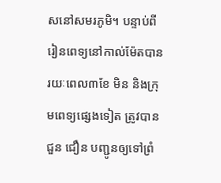សនៅសមរភូមិ។ បន្ទាប់ពីរៀនពេទ្យនៅកាល់ម៉ែតបានរយៈពេល៣ខែ មិន និងក្រុមពេទ្យផ្សេងទៀត ត្រូវបាន ជួន ជឿន បញ្ជូនឲ្យទៅព្រំ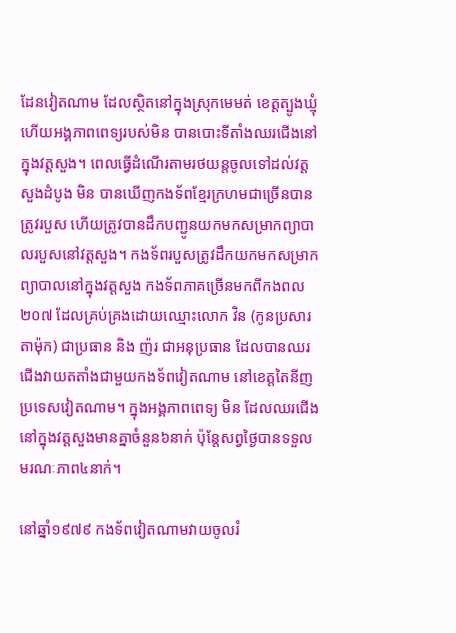ដែនវៀតណាម ដែលស្ថិតនៅក្នុងស្រុកមេមត់ ខេត្តត្បូងឃ្មុំ ហើយអង្គភាពពេទ្យរបស់មិន បានបោះទីតាំងឈរជើងនៅក្នុងវត្តសួង។ ពេលធ្វើដំណើរតាមរថយន្តចូលទៅដល់វត្តសួងដំបូង មិន បានឃើញកងទ័ពខ្មែរក្រហមជាច្រើនបានត្រូវរបួស ហើយត្រូវបានដឹកបញ្ជូនយកមកសម្រាកព្យាបាលរបួសនៅវត្តសួង។ កងទ័ពរបួសត្រូវដឹកយកមកសម្រាកព្យាបាលនៅក្នុងវត្តសួង កងទ័ពភាគច្រើនមកពីកងពល២០៧ ដែលគ្រប់គ្រងដោយឈ្មោះលោក វិន (កូនប្រសារតាម៉ុក) ជាប្រធាន និង ញ៉រ ជាអនុប្រធាន ដែលបានឈរជើងវាយតតាំងជាមួយកងទ័ពវៀតណាម នៅខេត្តតៃនីញ ប្រទេសវៀតណាម។ ក្នុងអង្គភាពពេទ្យ មិន ដែលឈរជើងនៅក្នុងវត្តសួងមានគ្នាចំនួន៦នាក់ ប៉ុន្តែសព្វថ្ងៃបានទទួលមរណៈភាព៤នាក់។

នៅឆ្នាំ១៩៧៩ កងទ័ពវៀតណាមវាយចូលរំ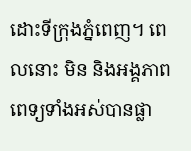ដោះទីក្រុងភ្នំពេញ។ ពេលនោះ មិន និងអង្គភាពពេទ្យទាំងអស់បានផ្លា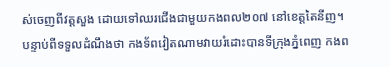ស់ចេញពីវត្តសួង ដោយទៅឈរជើងជាមួយកងពល២០៧ នៅខេត្តតៃនីញ។ បន្ទាប់ពីទទួលដំណឹងថា កងទ័ពវៀតណាមវាយរំដោះបានទីក្រុងភ្នំពេញ កងព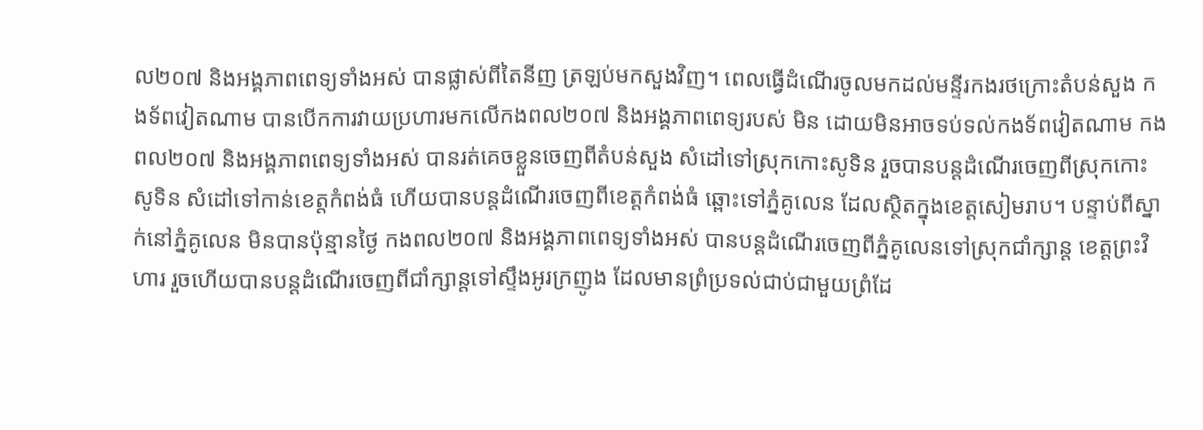ល២០៧ និងអង្គភាពពេទ្យទាំងអស់ បានផ្លាស់ពីតៃនីញ ត្រឡប់មកសួងវិញ។ ពេលធ្វើដំណើរចូលមកដល់មន្ទីរកងរថក្រោះតំបន់សួង កងទ័ពវៀតណាម បានបើកការវាយប្រហារមកលើកងពល២០៧ និងអង្គភាពពេទ្យរបស់ មិន ដោយមិនអាចទប់ទល់កងទ័ពវៀតណាម កងពល២០៧ និងអង្គភាពពេទ្យទាំងអស់ បានរត់គេចខ្លួនចេញពីតំបន់សួង សំដៅទៅស្រុកកោះសូទិន រួចបានបន្តដំណើរចេញពីស្រុកកោះសូទិន សំដៅទៅកាន់ខេត្តកំពង់ធំ ហើយបានបន្តដំណើរចេញពីខេត្តកំពង់ធំ ឆ្ពោះទៅភ្នំគូលេន ដែលស្ថិតក្នុងខេត្តសៀមរាប។ បន្ទាប់ពីស្នាក់នៅភ្នំគូលេន មិនបានប៉ុន្មានថ្ងៃ កងពល២០៧ និងអង្គភាពពេទ្យទាំងអស់ បានបន្តដំណើរចេញពីភ្នំគូលេនទៅស្រុកជាំក្សាន្ត ខេត្តព្រះវិហារ រួចហើយបានបន្តដំណើរចេញពីជាំក្សាន្តទៅស្ទឹងអូរក្រញូង ដែលមានព្រំប្រទល់ជាប់ជាមួយព្រំដែ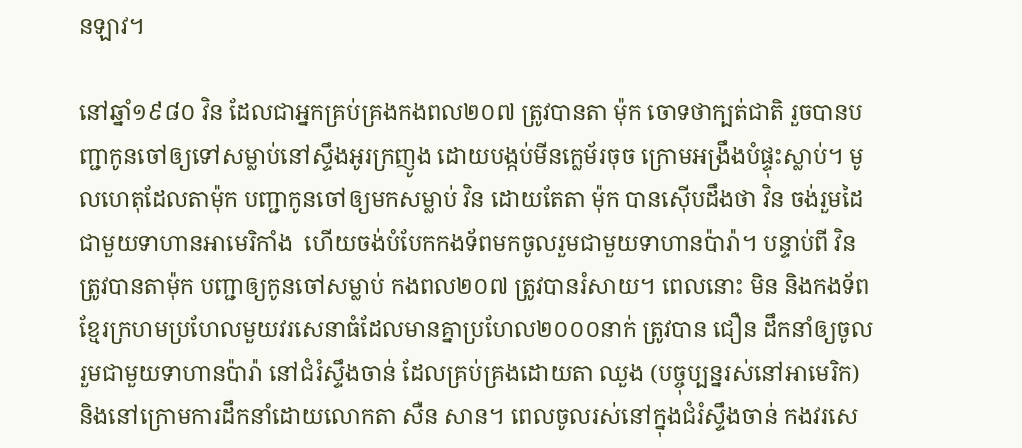នឡាវ។

នៅឆ្នាំ១៩៨០ វិន ដែលជាអ្នកគ្រប់គ្រងកងពល២០៧ ត្រូវបានតា ម៉ុក ចោទថាក្បត់ជាតិ រួចបានបញ្ជាកូនចៅឲ្យទៅសម្លាប់នៅស្ទឹងអូរក្រញូង ដោយបង្កប់មីនក្លេម័រចុច ក្រោមអង្រឹងបំផ្ទុះស្លាប់។ មូលហេតុដែលតាម៉ុក បញ្ជាកូនចៅឲ្យមកសម្លាប់ វិន ដោយតែតា ម៉ុក បានស៊ើបដឹងថា វិន ចង់រួមដៃជាមួយទាហានអាមេរិកាំង  ហើយចង់បំបែកកងទ័ពមកចូលរួមជាមួយទាហានប៉ារ៉ា។ បន្ទាប់ពី វិន ត្រូវបានតាម៉ុក បញ្ជាឲ្យកូនចៅសម្លាប់ កងពល២០៧ ត្រូវបានរំសាយ។ ពេលនោះ មិន និងកងទ័ពខ្មែរក្រហមប្រហែលមួយវរសេនាធំដែលមានគ្នាប្រហែល២០០០នាក់ ត្រូវបាន ជឿន ដឹកនាំឲ្យចូលរួមជាមួយទាហានប៉ារ៉ា នៅជំរំស្ទឹងចាន់ ដែលគ្រប់គ្រងដោយតា ឈួង (បច្ចុប្បន្នរស់នៅអាមេរិក) និងនៅក្រោមការដឹកនាំដោយលោកតា សឺន សាន។ ពេលចូលរស់នៅក្នុងជំរំស្ទឹងចាន់ កងវរសេ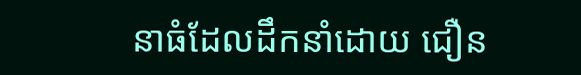នាធំដែលដឹកនាំដោយ ជឿន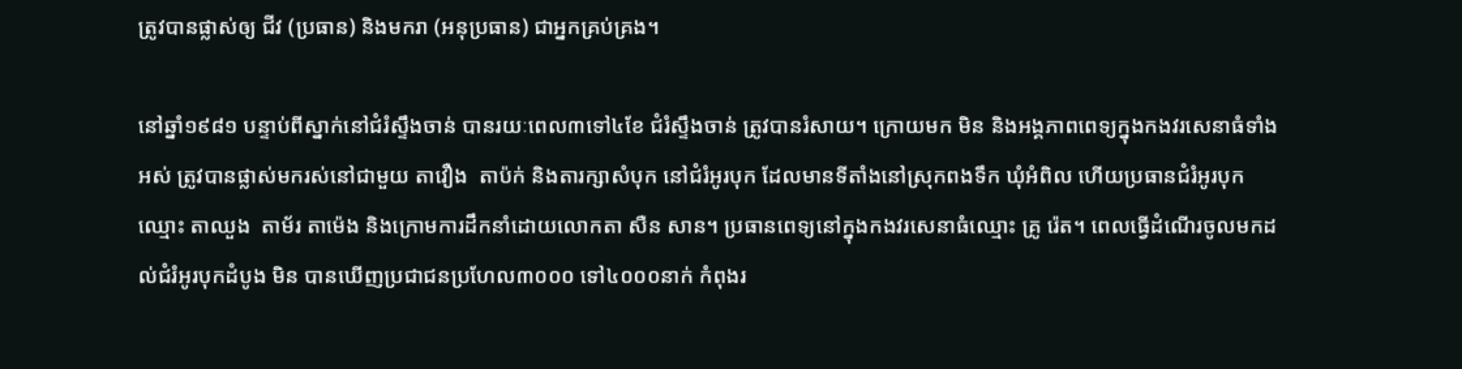ត្រូវបានផ្លាស់ឲ្យ ជីវ (ប្រធាន) និងមករា (អនុប្រធាន) ជាអ្នកគ្រប់គ្រង។

នៅឆ្នាំ១៩៨១ បន្ទាប់ពីស្នាក់នៅជំរំស្ទឹងចាន់ បានរយៈពេល៣ទៅ៤ខែ ជំរំស្ទឹងចាន់ ត្រូវបានរំសាយ។ ក្រោយមក មិន និងអង្គភាពពេទ្យក្នុងកងវរសេនាធំទាំងអស់ ត្រូវបានផ្លាស់មករស់នៅជាមួយ តាវឿង  តាប៉ក់ និងតារក្សាសំបុក នៅជំរំអូរបុក ដែលមានទីតាំងនៅស្រុកពងទឹក ឃុំអំពិល ហើយប្រធានជំរំអូរបុកឈ្មោះ តាឈួង  តាម័រ តាម៉េង និងក្រោមការដឹកនាំដោយលោកតា សឺន សាន។ ប្រធានពេទ្យនៅក្នុងកងវរសេនាធំឈ្មោះ គ្រូ រ៉េត។ ពេលធ្វើដំណើរចូលមកដល់ជំរំអូរបុកដំបូង មិន បានឃើញប្រជាជនប្រហែល៣០០០ ទៅ៤០០០នាក់ កំពុងរ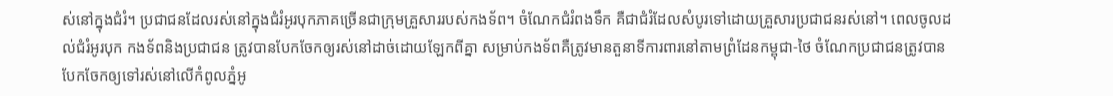ស់នៅក្នុងជំរំ។ ប្រជាជនដែលរស់នៅក្នុងជំរំអូរបុកភាគច្រើនជាក្រុមគ្រួសាររបស់កងទ័ព។ ចំណែកជំរំពងទឹក គឺជាជំរំដែលសំបូរទៅដោយគ្រួសារប្រជាជនរស់នៅ។ ពេលចូលដល់ជំរំអូរបុក កងទ័ពនិងប្រជាជន ត្រូវបានបែកចែកឲ្យរស់នៅដាច់ដោយឡែកពីគ្នា សម្រាប់កងទ័ពគឺត្រូវមានតួនាទីការពារនៅតាមព្រំដែនកម្ពុជា-ថៃ ចំណែកប្រជាជនត្រូវបានបែកចែកឲ្យទៅរស់នៅលើកំពូលភ្នំអូ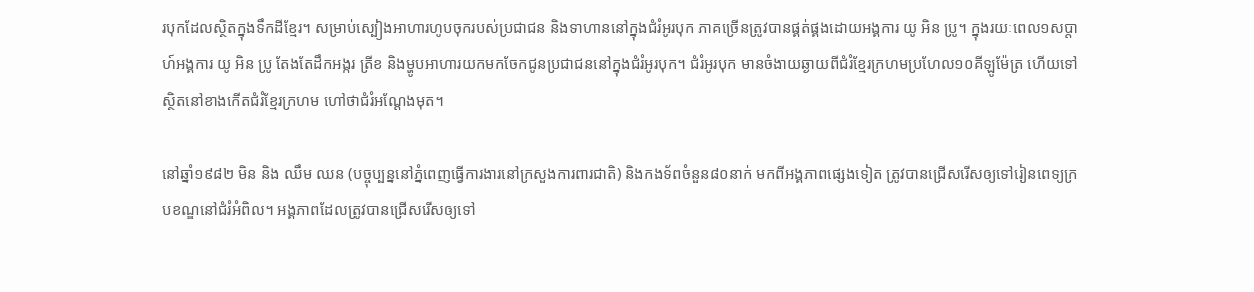របុកដែលស្ថិតក្នុងទឹកដីខ្មែរ។ សម្រាប់ស្បៀងអាហារហូបចុករបស់ប្រជាជន និងទាហាននៅក្នុងជំរំអូរបុក ភាគច្រើនត្រូវបានផ្គត់ផ្គងដោយអង្គការ យូ អិន ប្រូ។ ក្នុងរយៈពេល១សប្ដាហ៍អង្គការ យូ អិន ប្រូ តែងតែដឹកអង្ករ ត្រីខ និងម្ហូបអាហារយកមកចែកជូនប្រជាជននៅក្នុងជំរំអូរបុក។ ជំរំអូរបុក មានចំងាយឆ្ងាយពីជំរំខ្មែរក្រហមប្រហែល១០គីឡូម៉ែត្រ ហើយទៅស្ថិតនៅខាងកើតជំរំខ្មែរក្រហម ហៅថាជំរំអណ្ដែងមុត។

នៅឆ្នាំ១៩៨២ មិន និង ឈឹម ឈន (បច្ចុប្បន្ននៅភ្នំពេញធ្វើការងារនៅក្រសួងការពារជាតិ) និងកងទ័ពចំនួន៨០នាក់ មកពីអង្គភាពផ្សេងទៀត ត្រូវបានជ្រើសរើសឲ្យទៅរៀនពេទ្យក្របខណ្ឌនៅជំរំអំពិល។ អង្គភាពដែលត្រូវបានជ្រើសរើសឲ្យទៅ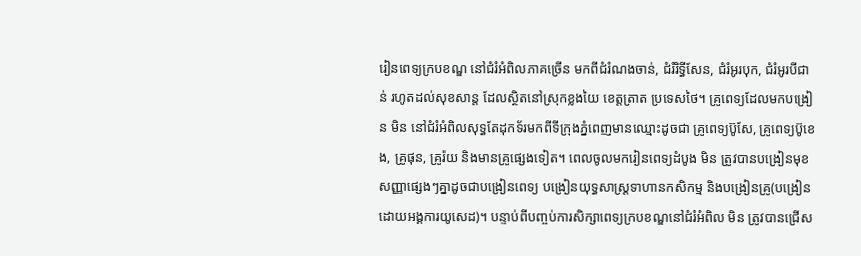រៀនពេទ្យក្របខណ្ឌ នៅជំរំអំពិលភាគច្រើន មកពីជំរំណងចាន់, ជំរំរិទ្ធីសែន, ជំរំអូរបុក, ជំរំអូរបីជាន់ រហូតដល់សុខសាន្ត ដែលស្ថិតនៅស្រុកខ្លងយៃ ខេត្តត្រាត ប្រទេសថៃ។ គ្រូពេទ្យដែលមកបង្រៀន មិន នៅជំរំអំពិលសុទ្ធតែដុកទ័រមកពីទីក្រុងភ្នំពេញមានឈ្មោះដូចជា គ្រូពេទ្យប៊ូសែ, គ្រូពេទ្យប៊ូខេង, គ្រូផុន, គ្រូរ៉យ និងមានគ្រូផ្សេងទៀត។ ពេលចូលមករៀនពេទ្យដំបូង មិន ត្រូវបានបង្រៀនមុខសញ្ញាផ្សេងៗគ្នាដូចជាបង្រៀនពេទ្យ បង្រៀនយុទ្ធសាស្រ្តទាហានកសិកម្ម និងបង្រៀនគ្រូ(បង្រៀនដោយអង្គការយូសេដ)។ បន្ទាប់ពីបញ្ចប់ការសិក្សាពេទ្យក្របខណ្ឌនៅជំរំអំពិល មិន ត្រូវបានជ្រើស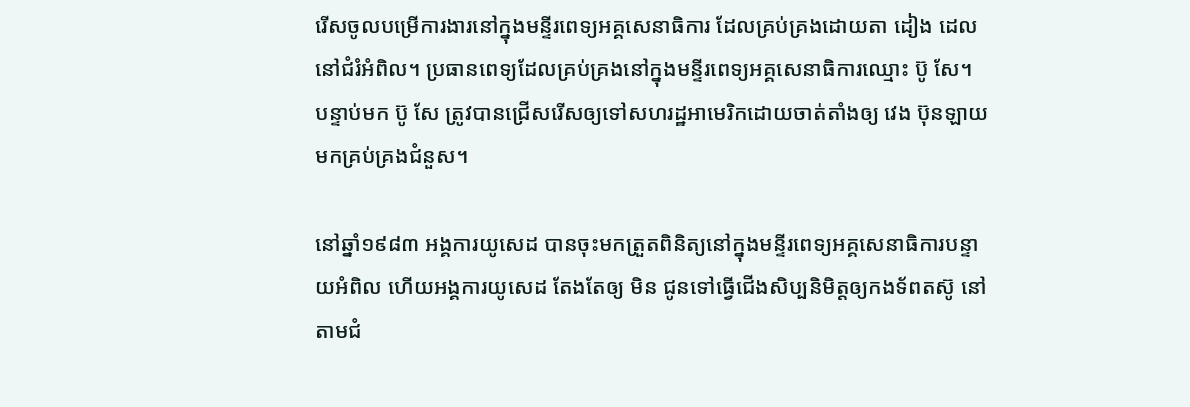រើសចូលបម្រើការងារនៅក្នុងមន្ទីរពេទ្យអគ្គសេនាធិការ ដែលគ្រប់គ្រងដោយតា ដៀង ដេល នៅជំរំអំពិល។ ប្រធានពេទ្យដែលគ្រប់គ្រងនៅក្នុងមន្ទីរពេទ្យអគ្គសេនាធិការឈ្មោះ ប៊ូ សែ។ បន្ទាប់មក ប៊ូ សែ ត្រូវបានជ្រើសរើសឲ្យទៅសហរដ្ឋអាមេរិកដោយចាត់តាំងឲ្យ វេង ប៊ុនឡាយ មកគ្រប់គ្រងជំនួស។

នៅឆ្នាំ១៩៨៣ អង្គការយូសេដ បានចុះមកត្រួតពិនិត្យនៅក្នុងមន្ទីរពេទ្យអគ្គសេនាធិការបន្ទាយអំពិល ហើយអង្គការយូសេដ តែងតែឲ្យ មិន ជូនទៅធ្វើជើងសិប្បនិមិត្តឲ្យកងទ័ពតស៊ូ នៅតាមជំ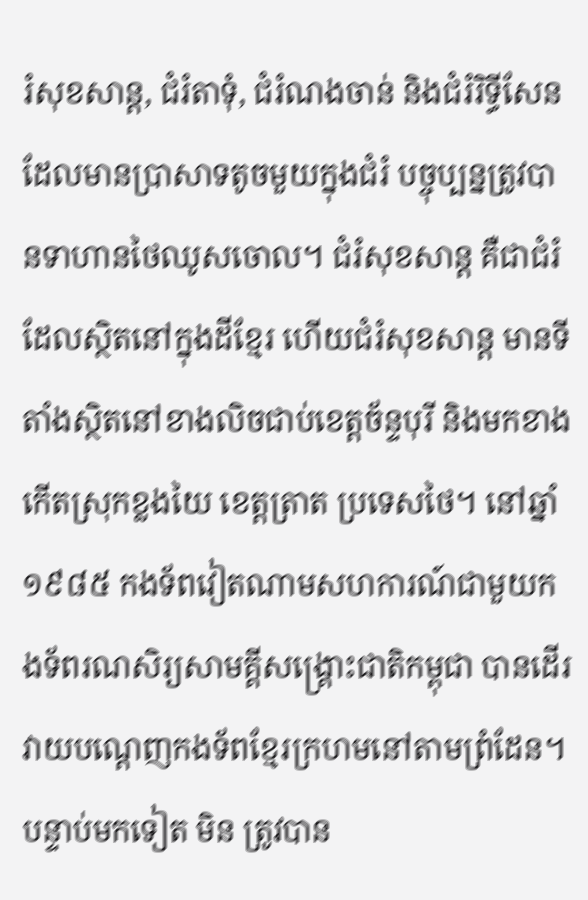រំសុខសាន្ត, ជំរំតាទុំ, ជំរំណងចាន់ និងជំរំរិទ្ធីសែន ដែលមានប្រាសាទតូចមួយក្នុងជំរំ បច្ចុប្បន្នត្រូវបានទាហានថៃឈូសចោល។ ជំរំសុខសាន្ត គឺជាជំរំដែលស្ថិតនៅក្នុងដីខ្មែរ ហើយជំរំសុខសាន្ត មានទីតាំងស្ថិតនៅខាងលិចជាប់ខេត្តច័ន្ទបុរី និងមកខាងកើតស្រុកខ្លងយៃ ខេត្តត្រាត ប្រទេសថៃ។ នៅឆ្នាំ១៩៨៥ កងទ័ពវៀតណាមសហការណ៍ជាមួយកងទ័ពរណសិរ្យសាមគ្គីសង្រ្គោះជាតិកម្ពុជា បានដើរវាយបណ្ដេញកងទ័ពខ្មែរក្រហមនៅតាមព្រំដែន។ បន្ទាប់មកទៀត មិន ត្រូវបាន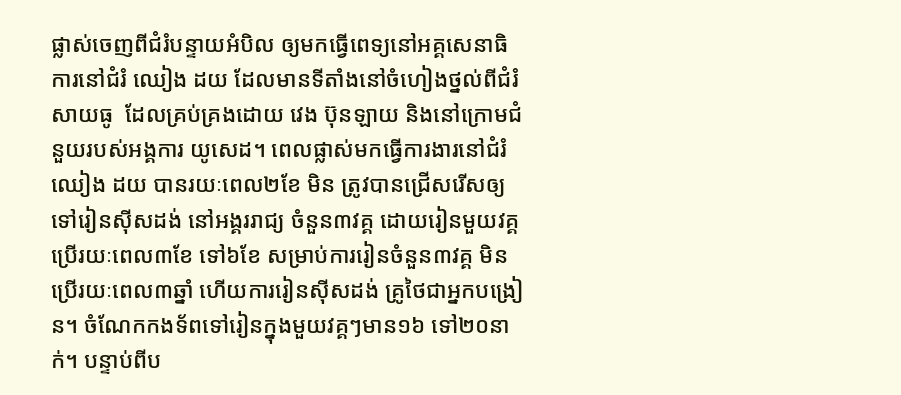ផ្លាស់ចេញពីជំរំបន្ទាយអំបិល ឲ្យមកធ្វើពេទ្យនៅអគ្គសេនាធិការនៅជំរំ ឈៀង ដយ ដែលមានទីតាំងនៅចំហៀងថ្នល់ពីជំរំសាយធូ  ដែលគ្រប់គ្រងដោយ វេង ប៊ុនឡាយ និងនៅក្រោមជំនួយរបស់អង្គការ យូសេដ។ ពេលផ្លាស់មកធ្វើការងារនៅជំរំ ឈៀង ដយ បានរយៈពេល២ខែ មិន ត្រូវបានជ្រើសរើសឲ្យទៅរៀនស៊ីសដង់ នៅអង្គររាជ្យ ចំនួន៣វគ្គ ដោយរៀនមួយវគ្គប្រើរយៈពេល៣ខែ ទៅ៦ខែ សម្រាប់ការរៀនចំនួន៣វគ្គ មិន ប្រើរយៈពេល៣ឆ្នាំ ហើយការរៀនស៊ីសដង់ គ្រូថៃជាអ្នកបង្រៀន។ ចំណែកកងទ័ពទៅរៀនក្នុងមួយវគ្គៗមាន១៦ ទៅ២០នាក់។ បន្ទាប់ពីប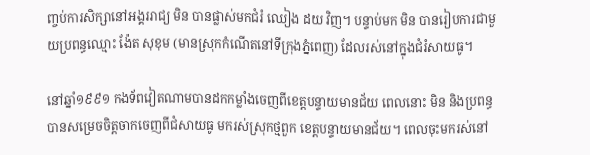ញ្ចប់ការសិក្សានៅអង្គររាជ្យ មិន បានផ្លាស់មកជំរំ ឈៀង ដយ វិញ។ បន្ទាប់មក មិន បានរៀបការជាមួយប្រពន្ធឈ្មោះ ង៉ែត សុខុម (មានស្រុកកំណើតនៅទីក្រុងភ្នំពេញ) ដែលរស់នៅក្នុងជំរំសាយធូ។

នៅឆ្នាំ១៩៩១ កងទ័ពវៀតណាមបានដកកម្លាំងចេញពីខេត្តបន្ទាយមានជ័យ ពេលនោះ មិន និងប្រពន្ធបានសម្រេចចិត្តចាកចេញពីជំសាយធូ មករស់ស្រុកថ្មពួក ខេត្តបន្ទាយមានជ័យ។ ពេលចុះមករស់នៅ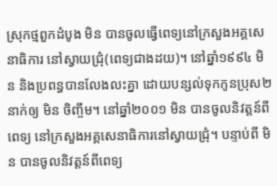ស្រុកថ្មពួកដំបូង មិន បានចូលធ្វើពេទ្យនៅក្រសួងអគ្គសេនាធិការ នៅស្វាយជ្រុំ(ពេទ្យជាងដយ)។ នៅឆ្នាំ១៩៩៤ មិន និងប្រពន្ធបានលែងលះគ្នា ដោយបន្សល់ទុកកូនប្រុស២នាក់ឲ្យ មិន ចិញ្ចឹម។ នៅឆ្នាំ២០០១ មិន បានចូលនិវត្តន៍ពីពេទ្យ នៅក្រសួងអគ្គសេនាធិការនៅស្វាយជ្រុំ។ បន្ទាប់ពី មិន បានចូលនិវត្តន៍ពីពេទ្យ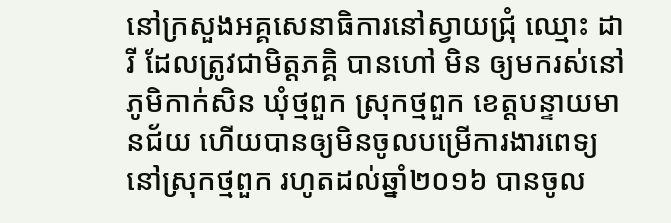នៅក្រសួងអគ្គសេនាធិការនៅស្វាយជ្រុំ ឈ្មោះ ដារី ដែលត្រូវជាមិត្តភគ្គិ បានហៅ មិន ឲ្យមករស់នៅភូមិកាក់សិន ឃុំថ្មពួក ស្រុកថ្មពួក ខេត្តបន្ទាយមានជ័យ ហើយបានឲ្យមិនចូលបម្រើការងារពេទ្យនៅស្រុកថ្មពួក រហូតដល់ឆ្នាំ២០១៦ បានចូល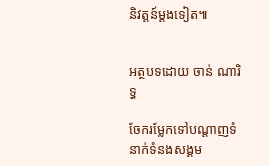និវត្តន៍ម្ដងទៀត៕


អត្ថបទដោយ ចាន់ ណារិទ្ធ

ចែករម្លែកទៅបណ្តាញទំនាក់ទំនងសង្គម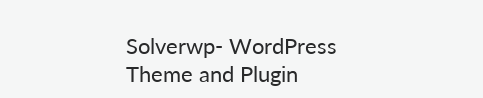Solverwp- WordPress Theme and Plugin